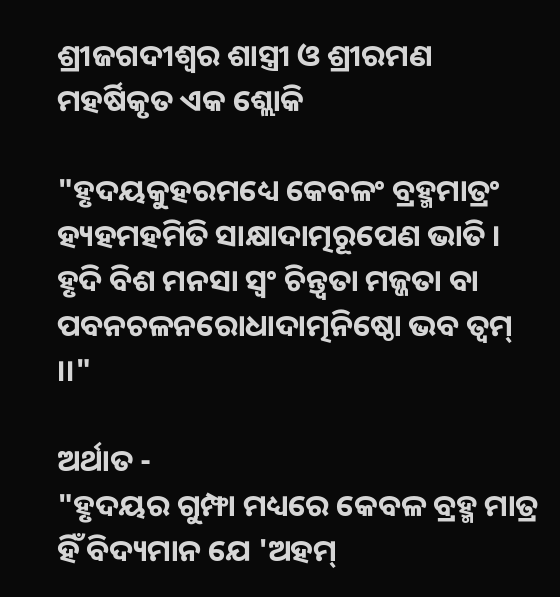ଶ୍ରୀଜଗଦୀଶ୍ବର ଶାସ୍ତ୍ରୀ ଓ ଶ୍ରୀରମଣ ମହର୍ଷିକୃତ ଏକ ଶ୍ଲୋକି

"ହୃଦୟକୁହରମଧ୍ୟେ କେବଳଂ ବ୍ରହ୍ମମାତ୍ରଂ
ହ୍ୟହମହମିତି ସାକ୍ଷାଦାତ୍ମରୂପେଣ ଭାତି ।
ହୃଦି ବିଶ ମନସା ସ୍ବଂ ଚିନ୍ତ୍ୱତା ମଜ୍ଜତା ବା
ପବନଚଳନରୋଧାଦାତ୍ମନିଷ୍ଠୋ ଭବ ତ୍ଵମ୍ ।।"

ଅର୍ଥାତ -
"ହୃଦୟର ଗୁମ୍ଫା ମଧ୍ୟରେ କେବଳ ବ୍ରହ୍ମ ମାତ୍ର ହିଁ ବିଦ୍ୟମାନ ଯେ 'ଅହମ୍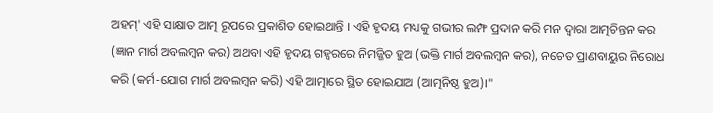ଅହମ୍' ଏହି ସାକ୍ଷାତ ଆତ୍ମ ରୂପରେ ପ୍ରକାଶିତ ହୋଇଥାନ୍ତି । ଏହି ହୃଦୟ ମଧ୍ୟକୁ ଗଭୀର ଲମ୍ଫ ପ୍ରଦାନ କରି ମନ ଦ୍ୱାରା ଆତ୍ମଚିନ୍ତନ କର (ଜ୍ଞାନ ମାର୍ଗ ଅବଲମ୍ବନ କର) ଅଥବା ଏହି ହୃଦୟ ଗହ୍ୱରରେ ନିମଜ୍ଜିତ ହୁଅ (ଭକ୍ତି ମାର୍ଗ ଅବଲମ୍ବନ କର), ନଚେତ ପ୍ରାଣବାୟୁର ନିରୋଧ କରି (କର୍ମ-ଯୋଗ ମାର୍ଗ ଅବଲମ୍ବନ କରି) ଏହି ଆତ୍ମାରେ ସ୍ଥିତ ହୋଇଯାଅ (ଆତ୍ମନିଷ୍ଠ ହୁଅ)।"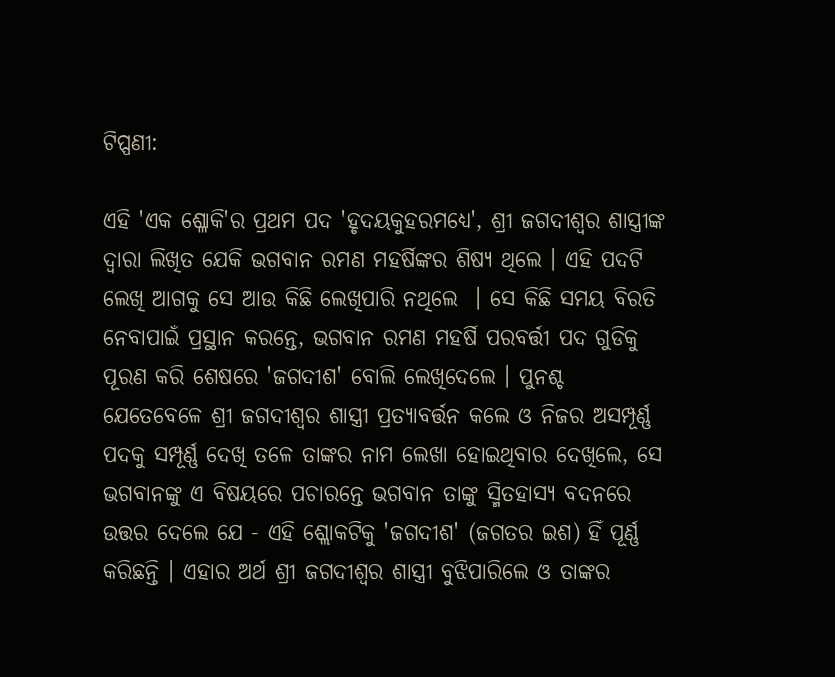ଟିପ୍ପଣୀ:

ଏହି 'ଏକ ଶ୍ଳୋକି'ର ପ୍ରଥମ ପଦ 'ହୃଦୟକୁହରମଧ୍ୟେ', ଶ୍ରୀ ଜଗଦୀଶ୍ବର ଶାସ୍ତ୍ରୀଙ୍କ ଦ୍ୱାରା ଲିଖିତ ଯେକି ଭଗବାନ ରମଣ ମହର୍ଷିଙ୍କର ଶିଷ୍ୟ ଥିଲେ । ଏହି ପଦଟି ଲେଖି ଆଗକୁ ସେ ଆଉ କିଛି ଲେଖିପାରି ନଥିଲେ  । ସେ କିଛି ସମୟ ବିରତି ନେବାପାଇଁ ପ୍ରସ୍ଥାନ କରନ୍ତେ, ଭଗବାନ ରମଣ ମହର୍ଷି ପରବର୍ତ୍ତୀ ପଦ ଗୁଡିକୁ ପୂରଣ କରି ଶେଷରେ 'ଜଗଦୀଶ' ବୋଲି ଲେଖିଦେଲେ । ପୁନଶ୍ଚ ଯେତେବେଳେ ଶ୍ରୀ ଜଗଦୀଶ୍ବର ଶାସ୍ତ୍ରୀ ପ୍ରତ୍ୟାବର୍ତ୍ତନ କଲେ ଓ ନିଜର ଅସମ୍ପୂର୍ଣ୍ଣ ପଦକୁ ସମ୍ପୂର୍ଣ୍ଣ ଦେଖି ତଳେ ତାଙ୍କର ନାମ ଲେଖା ହୋଇଥିବାର ଦେଖିଲେ, ସେ ଭଗବାନଙ୍କୁ ଏ ବିଷୟରେ ପଚାରନ୍ତେ ଭଗବାନ ତାଙ୍କୁ ସ୍ମିତହାସ୍ୟ ବଦନରେ ଉତ୍ତର ଦେଲେ ଯେ - ଏହି ଶ୍ଲୋକଟିକୁ 'ଜଗଦୀଶ' (ଜଗତର ଇଶ) ହିଁ ପୂର୍ଣ୍ଣ କରିଛନ୍ତି । ଏହାର ଅର୍ଥ ଶ୍ରୀ ଜଗଦୀଶ୍ବର ଶାସ୍ତ୍ରୀ ବୁଝିପାରିଲେ ଓ ତାଙ୍କର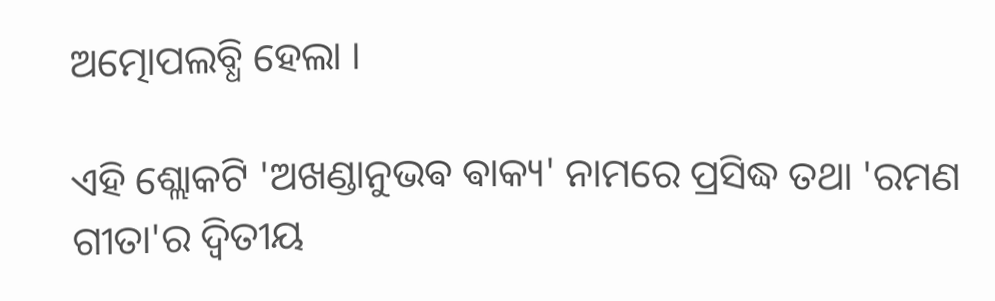ଅତ୍ମୋପଲବ୍ଧି ହେଲା ।

ଏହି ଶ୍ଲୋକଟି 'ଅଖଣ୍ଡାନୁଭଵ ଵାକ୍ୟ' ନାମରେ ପ୍ରସିଦ୍ଧ ତଥା 'ରମଣ ଗୀତା'ର ଦ୍ଵିତୀୟ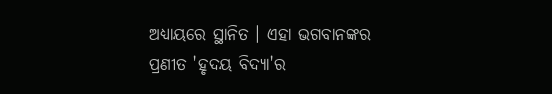ଅଧ୍ୟାୟରେ ସ୍ଥାନିତ । ଏହା ଭଗବାନଙ୍କର ପ୍ରଣୀତ 'ହୃଦୟ ବିଦ୍ୟା'ର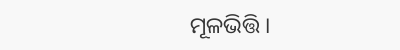ମୂଳଭିତ୍ତି ।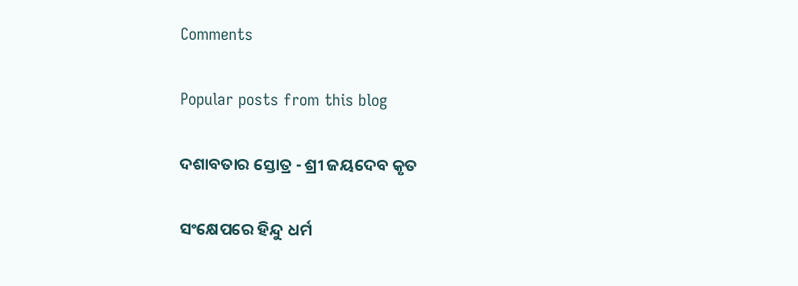Comments

Popular posts from this blog

ଦଶାବତାର ସ୍ତୋତ୍ର - ଶ୍ରୀ ଜୟଦେବ କୃତ

ସଂକ୍ଷେପରେ ହିନ୍ଦୁ ଧର୍ମ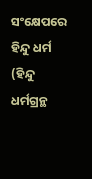ସଂକ୍ଷେପରେ ହିନ୍ଦୁ ଧର୍ମ (ହିନ୍ଦୁ ଧର୍ମଗ୍ରନ୍ଥ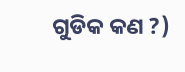ଗୁଡିକ କଣ ?)